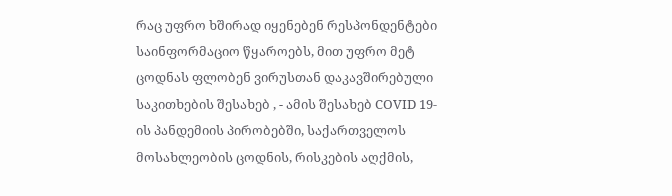რაც უფრო ხშირად იყენებენ რესპონდენტები საინფორმაციო წყაროებს, მით უფრო მეტ ცოდნას ფლობენ ვირუსთან დაკავშირებული საკითხების შესახებ , - ამის შესახებ COVID 19- ის პანდემიის პირობებში, საქართველოს მოსახლეობის ცოდნის, რისკების აღქმის,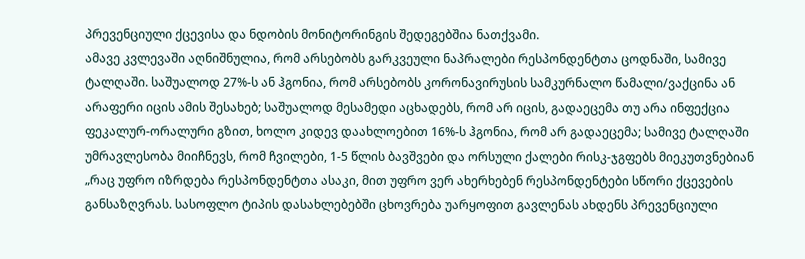პრევენციული ქცევისა და ნდობის მონიტორინგის შედეგებშია ნათქვამი.
ამავე კვლევაში აღნიშნულია, რომ არსებობს გარკვეული ნაპრალები რესპონდენტთა ცოდნაში, სამივე ტალღაში. საშუალოდ 27%-ს ან ჰგონია, რომ არსებობს კორონავირუსის სამკურნალო წამალი/ვაქცინა ან არაფერი იცის ამის შესახებ; საშუალოდ მესამედი აცხადებს, რომ არ იცის, გადაეცემა თუ არა ინფექცია ფეკალურ-ორალური გზით, ხოლო კიდევ დაახლოებით 16%-ს ჰგონია, რომ არ გადაეცემა; სამივე ტალღაში უმრავლესობა მიიჩნევს, რომ ჩვილები, 1-5 წლის ბავშვები და ორსული ქალები რისკ-ჯგფებს მიეკუთვნებიან
„რაც უფრო იზრდება რესპონდენტთა ასაკი, მით უფრო ვერ ახერხებენ რესპონდენტები სწორი ქცევების განსაზღვრას. სასოფლო ტიპის დასახლებებში ცხოვრება უარყოფით გავლენას ახდენს პრევენციული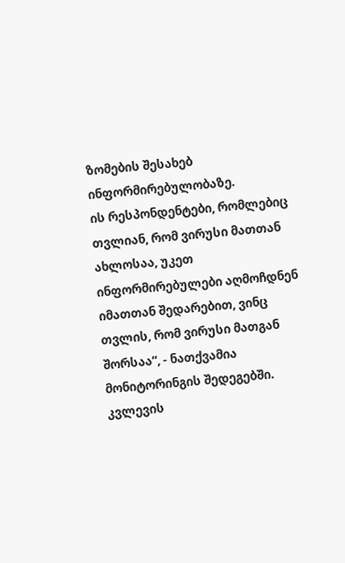ზომების შესახებ ინფორმირებულობაზე.
ის რესპონდენტები, რომლებიც თვლიან, რომ ვირუსი მათთან ახლოსაა, უკეთ ინფორმირებულები აღმოჩდნენ იმათთან შედარებით, ვინც თვლის, რომ ვირუსი მათგან შორსაა“, - ნათქვამია მონიტორინგის შედეგებში.
კვლევის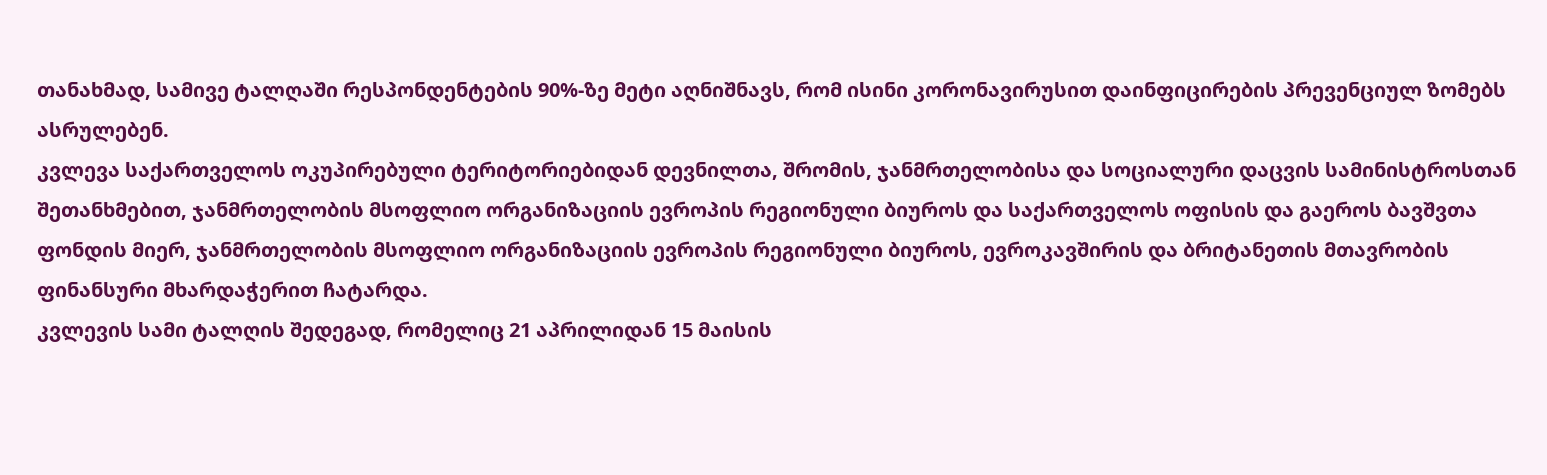თანახმად, სამივე ტალღაში რესპონდენტების 90%-ზე მეტი აღნიშნავს, რომ ისინი კორონავირუსით დაინფიცირების პრევენციულ ზომებს ასრულებენ.
კვლევა საქართველოს ოკუპირებული ტერიტორიებიდან დევნილთა, შრომის, ჯანმრთელობისა და სოციალური დაცვის სამინისტროსთან შეთანხმებით, ჯანმრთელობის მსოფლიო ორგანიზაციის ევროპის რეგიონული ბიუროს და საქართველოს ოფისის და გაეროს ბავშვთა ფონდის მიერ, ჯანმრთელობის მსოფლიო ორგანიზაციის ევროპის რეგიონული ბიუროს, ევროკავშირის და ბრიტანეთის მთავრობის ფინანსური მხარდაჭერით ჩატარდა.
კვლევის სამი ტალღის შედეგად, რომელიც 21 აპრილიდან 15 მაისის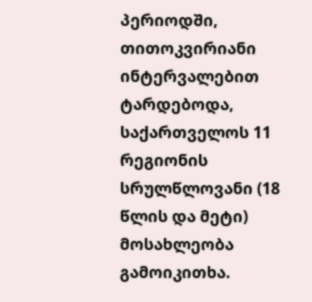პერიოდში, თითოკვირიანი ინტერვალებით ტარდებოდა, საქართველოს 11 რეგიონის სრულწლოვანი (18 წლის და მეტი) მოსახლეობა გამოიკითხა.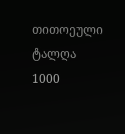თითოეული ტალღა 1000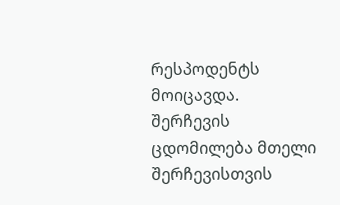რესპოდენტს მოიცავდა. შერჩევის ცდომილება მთელი შერჩევისთვის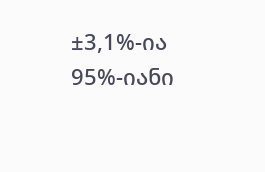±3,1%-ია 95%-იანი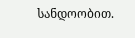სანდოობით.